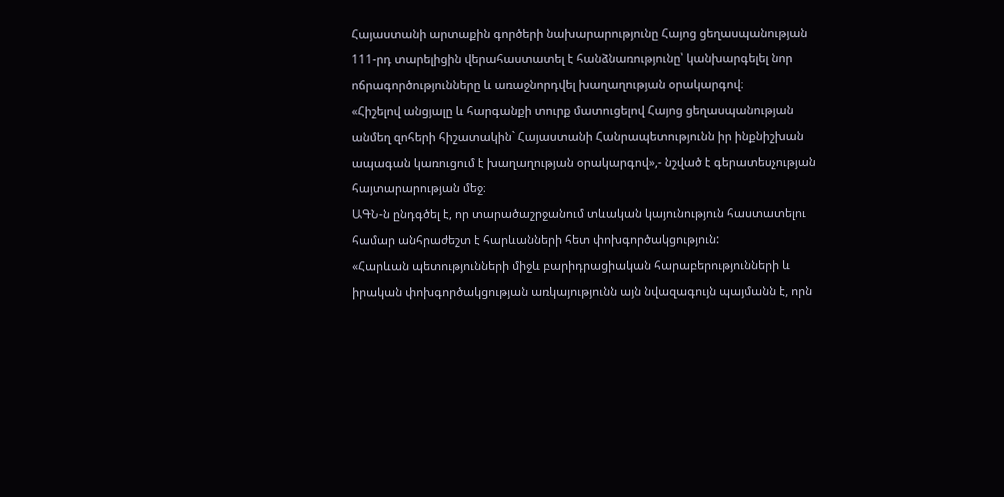Հայաստանի արտաքին գործերի նախարարությունը Հայոց ցեղասպանության 111-րդ տարելիցին վերահաստատել է հանձնառությունը՝ կանխարգելել նոր ոճրագործությունները և առաջնորդվել խաղաղության օրակարգով։
«Հիշելով անցյալը և հարգանքի տուրք մատուցելով Հայոց ցեղասպանության անմեղ զոհերի հիշատակին` Հայաստանի Հանրապետությունն իր ինքնիշխան ապագան կառուցում է խաղաղության օրակարգով»,- նշված է գերատեսչության հայտարարության մեջ։
ԱԳՆ-ն ընդգծել է, որ տարածաշրջանում տևական կայունություն հաստատելու համար անհրաժեշտ է հարևանների հետ փոխգործակցություն:
«Հարևան պետությունների միջև բարիդրացիական հարաբերությունների և իրական փոխգործակցության առկայությունն այն նվազագույն պայմանն է, որն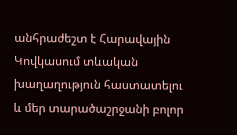անհրաժեշտ է Հարավային Կովկասում տևական խաղաղություն հաստատելու և մեր տարածաշրջանի բոլոր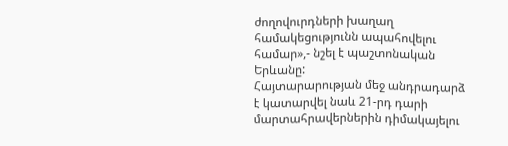ժողովուրդների խաղաղ համակեցությունն ապահովելու համար»,- նշել է պաշտոնական Երևանը:
Հայտարարության մեջ անդրադարձ է կատարվել նաև 21-րդ դարի մարտահրավերներին դիմակայելու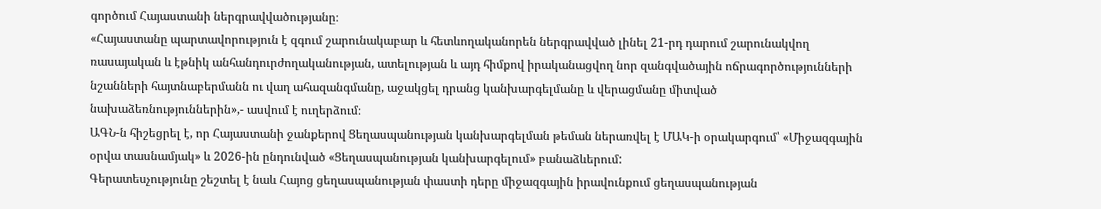գործում Հայաստանի ներգրավվածությանը։
«Հայաստանը պարտավորություն է զգում շարունակաբար և հետևողականորեն ներգրավված լինել 21-րդ դարում շարունակվող ռասայական և էթնիկ անհանդուրժողականության, ատելության և այդ հիմքով իրականացվող նոր զանգվածային ոճրագործությունների նշանների հայտնաբերմանն ու վաղ ահազանգմանը, աջակցել դրանց կանխարգելմանը և վերացմանը միտված նախաձեռնություններին»,- ասվում է ուղերձում։
ԱԳՆ-ն հիշեցրել է, որ Հայաստանի ջանքերով Ցեղասպանության կանխարգելման թեման ներառվել է ՄԱԿ-ի օրակարգում՝ «Միջազգային օրվա տասնամյակ» և 2026-ին ընդունված «Ցեղասպանության կանխարգելում» բանաձևերում:
Գերատեսչությունը շեշտել է նաև Հայոց ցեղասպանության փաստի դերը միջազգային իրավունքում ցեղասպանության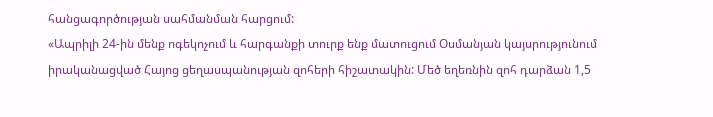հանցագործության սահմանման հարցում:
«Ապրիլի 24-ին մենք ոգեկոչում և հարգանքի տուրք ենք մատուցում Օսմանյան կայսրությունում իրականացված Հայոց ցեղասպանության զոհերի հիշատակին: Մեծ եղեռնին զոհ դարձան 1,5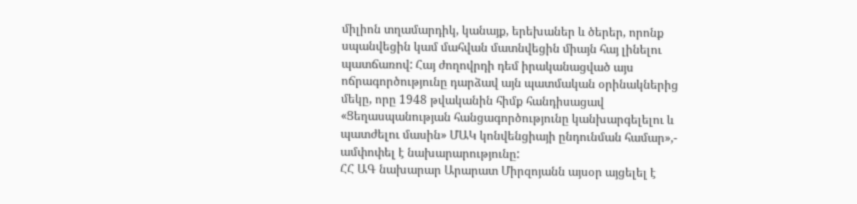միլիոն տղամարդիկ, կանայք, երեխաներ և ծերեր, որոնք սպանվեցին կամ մահվան մատնվեցին միայն հայ լինելու պատճառով: Հայ ժողովրդի դեմ իրականացված այս ոճրագործությունը դարձավ այն պատմական օրինակներից մեկը, որը 1948 թվականին հիմք հանդիսացավ «Ցեղասպանության հանցագործությունը կանխարգելելու և պատժելու մասին» ՄԱԿ կոնվենցիայի ընդունման համար»,- ամփոփել է նախարարությունը:
ՀՀ ԱԳ նախարար Արարատ Միրզոյանն այսօր այցելել է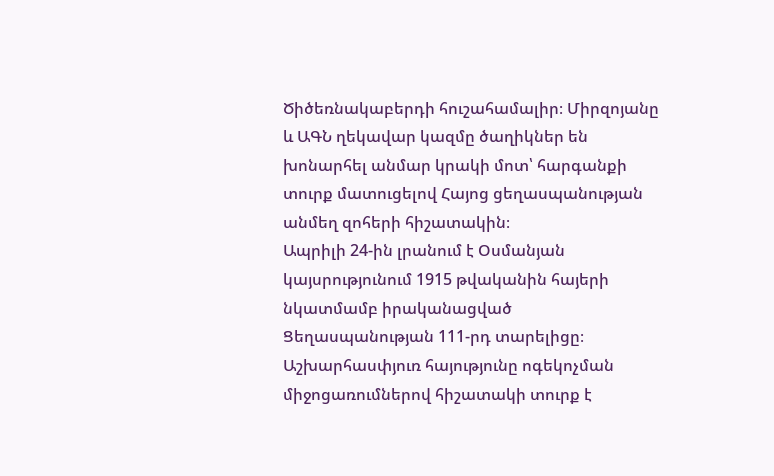Ծիծեռնակաբերդի հուշահամալիր։ Միրզոյանը և ԱԳՆ ղեկավար կազմը ծաղիկներ են խոնարհել անմար կրակի մոտ՝ հարգանքի տուրք մատուցելով Հայոց ցեղասպանության անմեղ զոհերի հիշատակին։
Ապրիլի 24-ին լրանում է Օսմանյան կայսրությունում 1915 թվականին հայերի նկատմամբ իրականացված Ցեղասպանության 111-րդ տարելիցը։ Աշխարհասփյուռ հայությունը ոգեկոչման միջոցառումներով հիշատակի տուրք է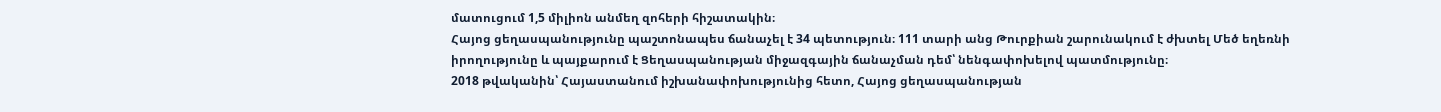մատուցում 1,5 միլիոն անմեղ զոհերի հիշատակին։
Հայոց ցեղասպանությունը պաշտոնապես ճանաչել է 34 պետություն։ 111 տարի անց Թուրքիան շարունակում է ժխտել Մեծ եղեռնի իրողությունը և պայքարում է Ցեղասպանության միջազգային ճանաչման դեմ՝ նենգափոխելով պատմությունը։
2018 թվականին՝ Հայաստանում իշխանափոխությունից հետո, Հայոց ցեղասպանության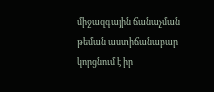միջազգային ճանաչման թեման աստիճանաբար կորցնում է իր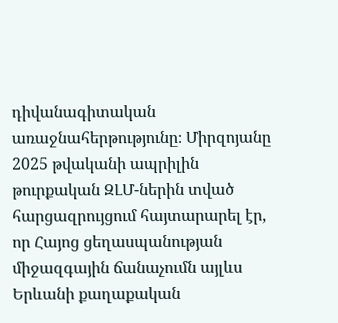դիվանագիտական առաջնահերթությունը։ Միրզոյանը 2025 թվականի ապրիլին թուրքական ԶԼՄ-ներին տված հարցազրույցում հայտարարել էր, որ Հայոց ցեղասպանության միջազգային ճանաչումն այլևս Երևանի քաղաքական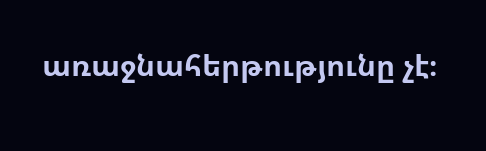առաջնահերթությունը չէ։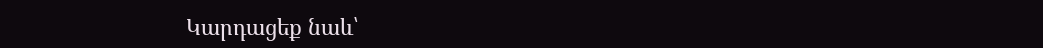Կարդացեք նաև՝